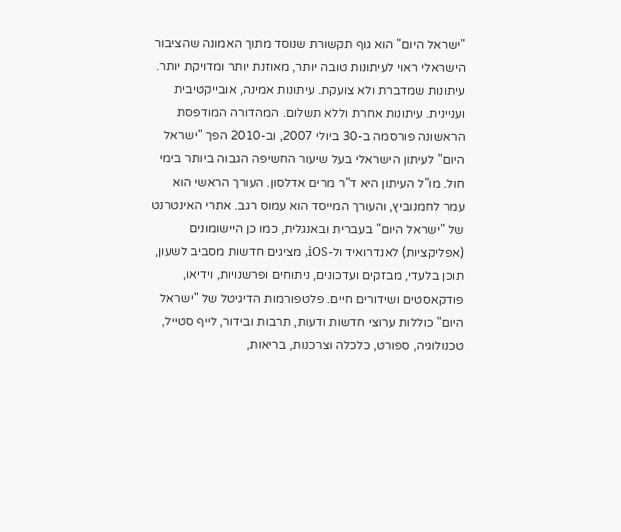"ישראל היום" הוא גוף תקשורת שנוסד מתוך האמונה שהציבור הישראלי ראוי לעיתונות טובה יותר, מאוזנת יותר ומדויקת יותר. עיתונות שמדברת ולא צועקת. עיתונות אמינה, אובייקטיבית ועניינית. עיתונות אחרת וללא תשלום. המהדורה המודפסת הראשונה פורסמה ב-30 ביולי 2007, וב-2010 הפך "ישראל היום" לעיתון הישראלי בעל שיעור החשיפה הגבוה ביותר בימי חול. מו"ל העיתון היא ד"ר מרים אדלסון. העורך הראשי הוא עמר לחמנוביץ, והעורך המייסד הוא עמוס רגב. אתרי האינטרנט של "ישראל היום" בעברית ובאנגלית, כמו כן היישומונים (אפליקציות) לאנדרואיד ול-iOS, מציגים חדשות מסביב לשעון, תוכן בלעדי, מבזקים ועדכונים, ניתוחים ופרשנויות, וידיאו, פודקאסטים ושידורים חיים. פלטפורמות הדיגיטל של "ישראל היום" כוללות ערוצי חדשות ודעות, תרבות ובידור, לייף סטייל, טכנולוגיה, ספורט, כלכלה וצרכנות, בריאות,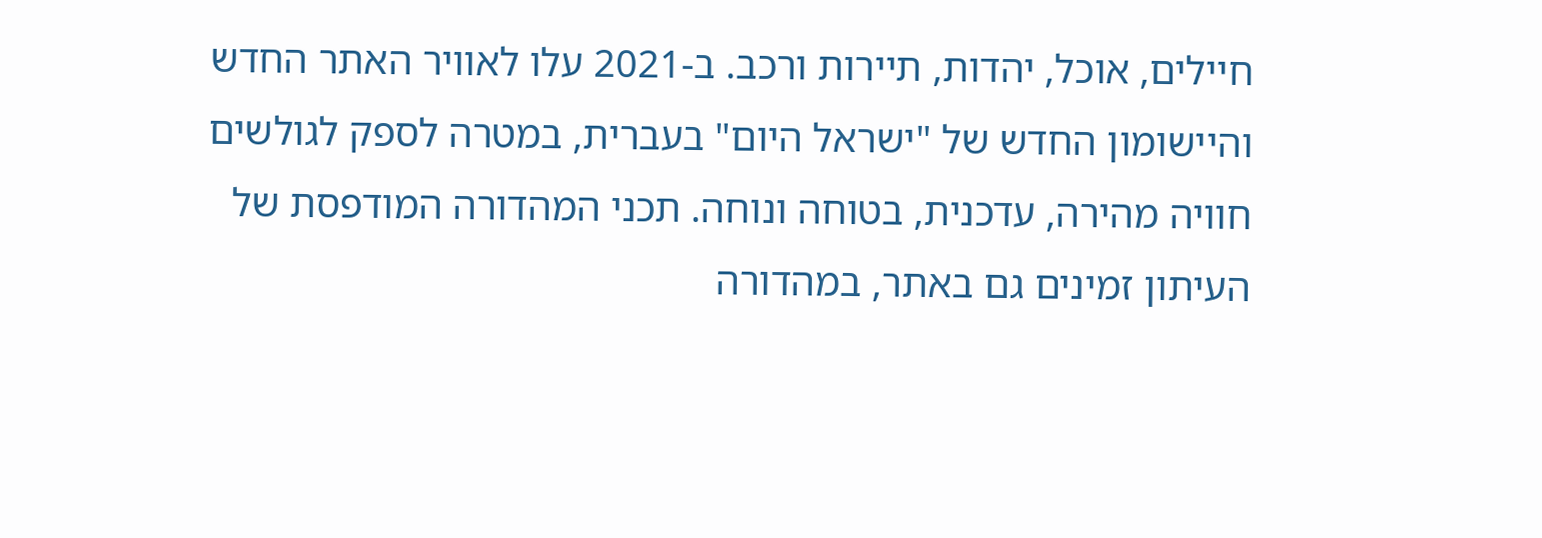חיילים, אוכל, יהדות, תיירות ורכב. ב-2021 עלו לאוויר האתר החדש והיישומון החדש של "ישראל היום" בעברית, במטרה לספק לגולשים חוויה מהירה, עדכנית, בטוחה ונוחה. תכני המהדורה המודפסת של העיתון זמינים גם באתר, במהדורה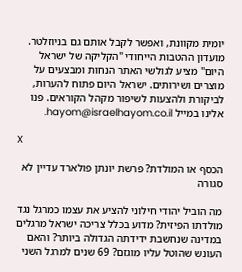יומית מקוונת, ואפשר לקבל אותם גם בניוזלטר. מועדון ההטבות הייחודי "הקליקה של ישראל היום" מציע לגולשי האתר הנחות ומבצעים על מוצרים ושירותים. ישראל היום פתוח להערות, לביקורת ולהצעות לשיפור מקהל הקוראים. פנו אלינו במייל hayom@israelhayom.co.il.

X

הכסף או המולדת? פרשת יונתן פולארד עדיין לא סגורה

מה הוביל יהודי חילוני להציע את עצמו כמרגל נגד מולדתו הפיזית? מדוע בכלל צריכה ישראל מרגלים במדינה שנחשבת ידידתה הגדולה ביותר? והאם העונש שהוטל עליו מוגזם? 69 שנים למרגל השני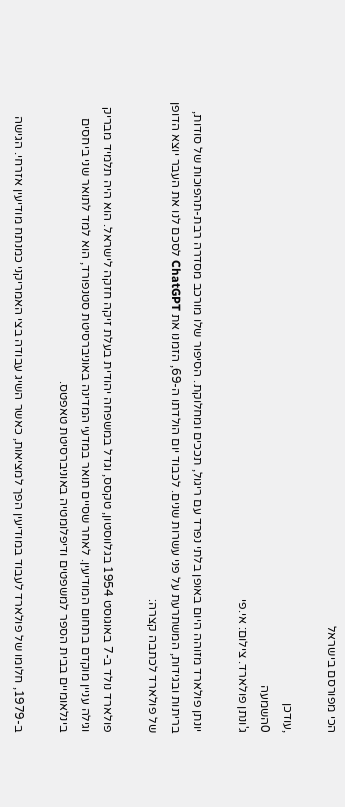הכי מפורסם בישראל

,עודכן
0השמעה
ג'ונתן פולארד. צילום: אי.פי

יונתן פולארד מזוהה היום באופן בלתי נפרד עם ריגול, תככים ומחלוקת. הסיפור שלו מורכב מסדרה רבת-תהפוכות של סודות, בריתות ובגידות, המשתרעת על פני עשרות שנים. לכבוד יום הולדתו ה-69, הזמנו את ChatGPT לסכם לנו את העבר יוצא הדופן של פולארד לכתבה קצרה:

פולארד נולד ב-7 באוגוסט 1954 בגלווסטון, טקסס, וגדל במשפחה יהודית בעלת זיקה חזקה לישראל. הוא היה תלמיד מבריק וגילה עניין מוקדם בתחום המודיעין. לאחר שסיים תואר במדעי המדינה באוניברסיטת סטנפורד, הוא למד לתואר שני ביחסים בינלאומיים בבית הספר למשפטים ודיפלומטיה באוניברסיטת טאפטס.

ב-1979, חלומו של פולארד לעבוד במודיעין הפך למציאות, כאשר השיג עבודה בצי האמריקני כמנתח מודיעין אזרחי. הגישה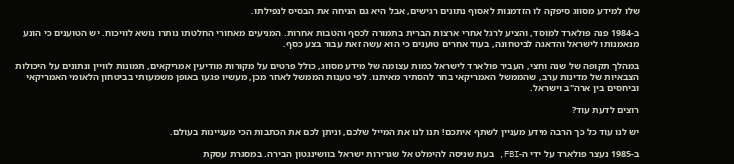שלו למידע מסווג סיפקה לו הזדמנות לאסוף נתונים רגישים, אבל היא גם הניחה את הבסיס לנפילתו.

ב-1984 פנה פולארד למוסד, והציע לרגל אחרי ארצות הברית בתמורה לכסף והטבות אחרות. המניעים מאחורי החלטתו נותרו נושא לוויכוח. יש הטוענים כי הונע מנאמנותו לישראל והדאגה לביטחונה, בעוד אחרים טוענים כי הוא עשה זאת עבור בצע כסף.

במהלך תקופה של שנה וחצי, העביר פולארד לישראל כמות עצומה של מידע מסווג, כולל פרטים על מקורות מודיעין אמריקאים, תמונות לוויין ונתונים על היכולות הצבאיות של מדינות ערב, שהממשל האמריקאי בחר להסתיר מאיתנו. לפי טענות הממשל לאחר מכן, מעשיו פגעו באופן משמעותי בביטחון הלאומי האמריקאי וביחסים בין ארה"ב וישראל.

רוצים לדעת עוד?

יש לנו עוד כל כך הרבה מידע מעניין לשתף איתכם! תנו לנו את המייל שלכם, וניתן לכם את הכתבות הכי מעניינות בעולם.

ב-1985 נעצר פולארד על ידי ה-FBI, בעת שניסה להימלט אל שגרירות ישראל בוושינגטון הבירה. במסגרת עסקת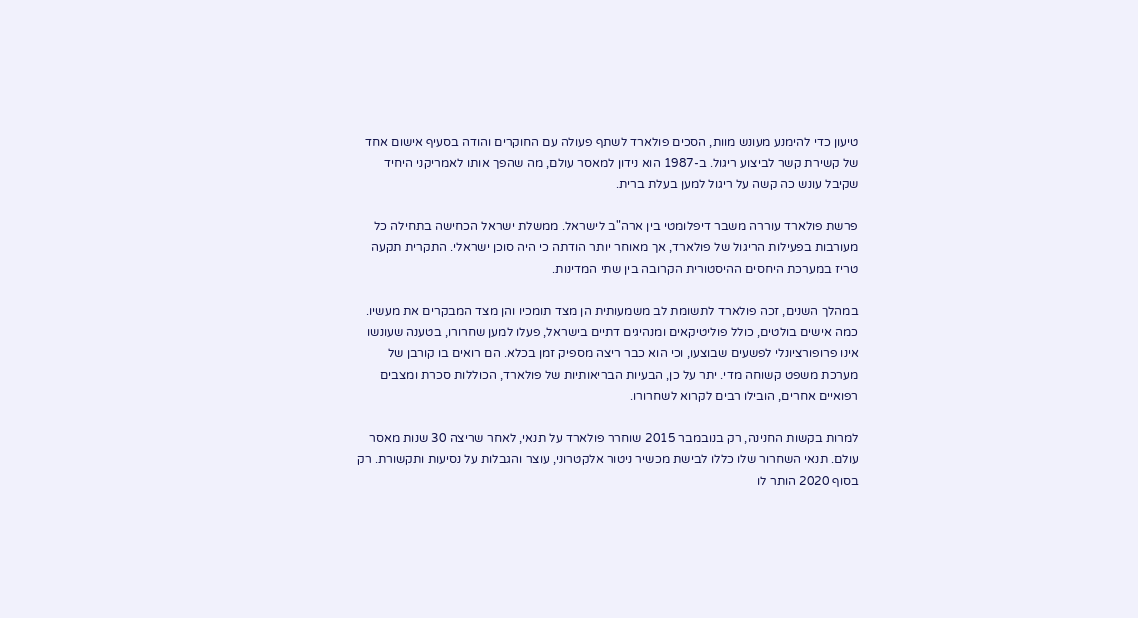טיעון כדי להימנע מעונש מוות, הסכים פולארד לשתף פעולה עם החוקרים והודה בסעיף אישום אחד של קשירת קשר לביצוע ריגול. ב-1987 הוא נידון למאסר עולם, מה שהפך אותו לאמריקני היחיד שקיבל עונש כה קשה על ריגול למען בעלת ברית.

פרשת פולארד עוררה משבר דיפלומטי בין ארה"ב לישראל. ממשלת ישראל הכחישה בתחילה כל מעורבות בפעילות הריגול של פולארד, אך מאוחר יותר הודתה כי היה סוכן ישראלי. התקרית תקעה טריז במערכת היחסים ההיסטורית הקרובה בין שתי המדינות.

במהלך השנים, זכה פולארד לתשומת לב משמעותית הן מצד תומכיו והן מצד המבקרים את מעשיו. כמה אישים בולטים, כולל פוליטיקאים ומנהיגים דתיים בישראל, פעלו למען שחרורו, בטענה שעונשו אינו פרופורציונלי לפשעים שבוצעו, וכי הוא כבר ריצה מספיק זמן בכלא. הם רואים בו קורבן של מערכת משפט קשוחה מדי. יתר על כן, הבעיות הבריאותיות של פולארד, הכוללות סכרת ומצבים רפואיים אחרים, הובילו רבים לקרוא לשחרורו.

למרות בקשות החנינה, רק בנובמבר 2015 שוחרר פולארד על תנאי, לאחר שריצה 30 שנות מאסר עולם. תנאי השחרור שלו כללו לבישת מכשיר ניטור אלקטרוני, עוצר והגבלות על נסיעות ותקשורת. רק בסוף 2020 הותר לו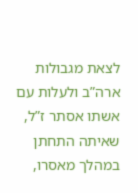לצאת מגבולות ארה”ב ולעלות עם אשתו אסתר ז”ל, שאיתה התחתן במהלך מאסרו,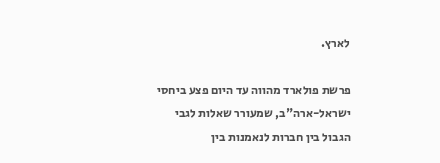לארץ.

פרשת פולארד מהווה עד היום פצע ביחסי ישראל-ארה"ב, שמעורר שאלות לגבי הגבול בין חברות לנאמנות בין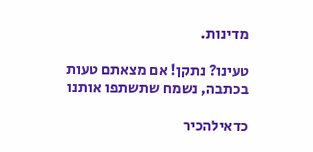מדינות.

טעינו? נתקן! אם מצאתם טעות בכתבה, נשמח שתשתפו אותנו

כדאילהכיר